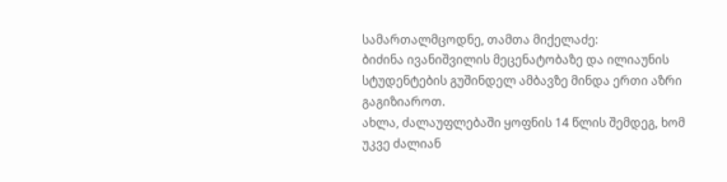სამართალმცოდნე, თამთა მიქელაძე:
ბიძინა ივანიშვილის მეცენატობაზე და ილიაუნის სტუდენტების გუშინდელ ამბავზე მინდა ერთი აზრი გაგიზიაროთ.
ახლა, ძალაუფლებაში ყოფნის 14 წლის შემდეგ, ხომ უკვე ძალიან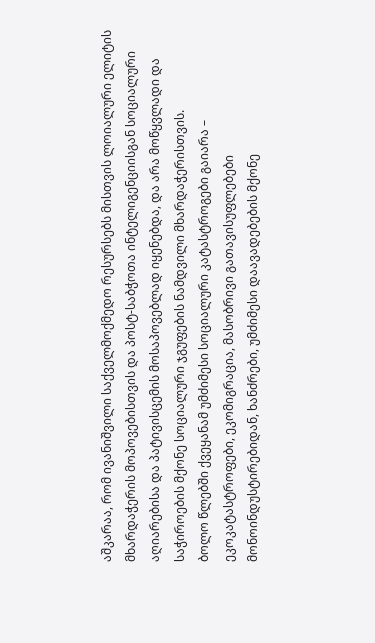აშკარაა, რომ ივანიშვილი საქველმოქმედო რესურსებს მისთვის ლოიალური ელიტის მხარდაჭერის მოპოვებისთვის და პოსტ-საბჭოთა ინტელიგენციისგან სოციალური აღიარებისა და პატივისცემის მოსაპოვებლად იყენებდა, და არა მოწყვლადი და საჭიროების მქონე სოციალური ჯგუფების ნამდვილი მხარდაჭერისთვის.
ბოლო წლებში ქვეყანამ უმძიმესი სოციალური კატასტროგები გაიარა – ეკოკატასტროფები, ეკომიგრაცია, მასობრივი გათავისუფლებები მონოინდუსტირებიდან, ხანძრები, უმძიმესი დაავადებების მქონე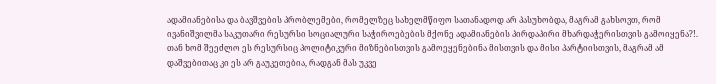ადამიანებისა და ბავშვების პრობლემები, რომელზეც სახელმწიფო სათანადოდ არ პასუხობდა, მაგრამ გახსოვთ, რომ ივანიშვილმა საკუთარი რესურსი სოციალური საჭიროებების მქონე ადამიანების პირდაპირი მხარდაჭერისთვის გამოიყენა?!.
თან ხომ შეეძლო ეს რესურსიც პოლიტიკური მიზნებისთვის გამოეყენებინა მისთვის და მისი პარტიისთვის, მაგრამ ამ დაშვებითაც კი ეს არ გაუკეთებია, რადგან მას უკვე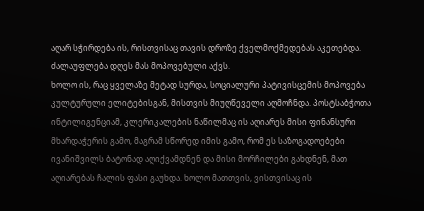აღარ სჭირდება ის, რისთვისაც თავის დროზე ქველმოქმედებას აკეთებდა. ძალაუფლება დღეს მას მოპოვებული აქვს.
ხოლო ის, რაც ყველაზე მეტად სურდა, სოციალური პატივისცემის მოპოვება კულტურული ელიტებისგან, მისთვის მიუღწეველი აღმოჩნდა. პოსტსაბჭოთა ინტილიგენციამ, კლერიკალების ნაწილმაც ის აღიარეს მისი ფინანსური მხარდაჭერის გამო, მაგრამ სწორედ იმის გამო, რომ ეს საზოგადოებები ივანიშვილს ბატონად აღიქვამდნენ და მისი მორჩილები გახდნენ, მათ აღიარებას ჩალის ფასი გაუხდა. ხოლო მათთვის, ვისთვისაც ის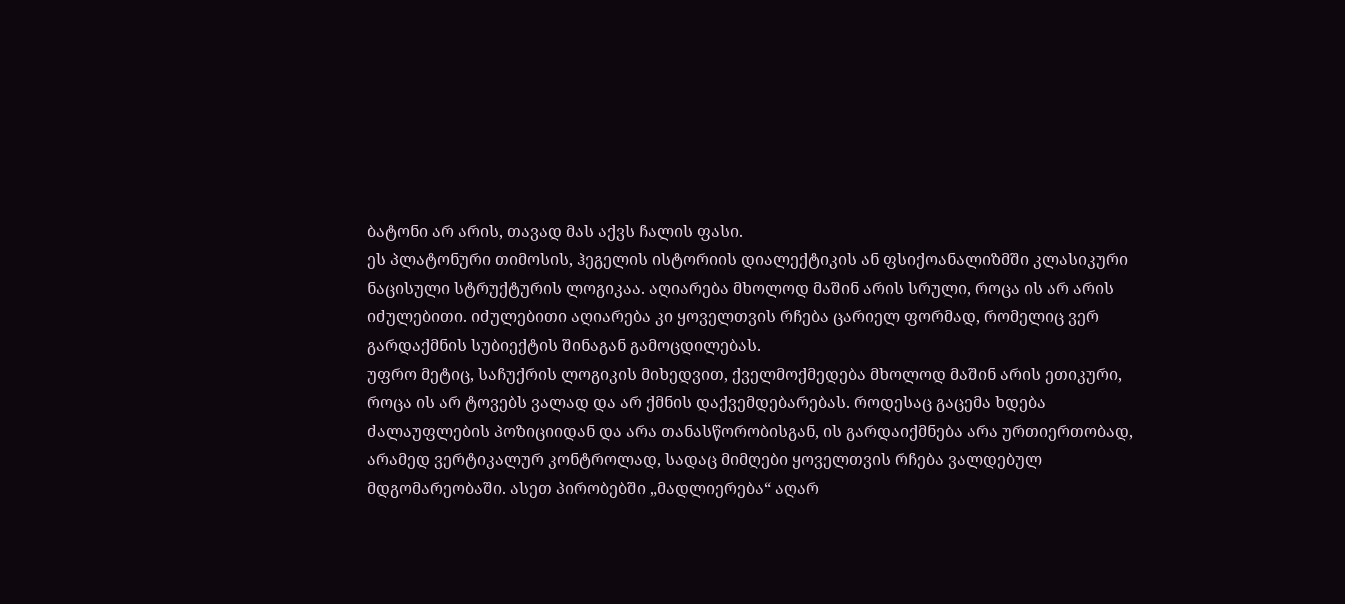ბატონი არ არის, თავად მას აქვს ჩალის ფასი.
ეს პლატონური თიმოსის, ჰეგელის ისტორიის დიალექტიკის ან ფსიქოანალიზმში კლასიკური ნაცისული სტრუქტურის ლოგიკაა. აღიარება მხოლოდ მაშინ არის სრული, როცა ის არ არის იძულებითი. იძულებითი აღიარება კი ყოველთვის რჩება ცარიელ ფორმად, რომელიც ვერ გარდაქმნის სუბიექტის შინაგან გამოცდილებას.
უფრო მეტიც, საჩუქრის ლოგიკის მიხედვით, ქველმოქმედება მხოლოდ მაშინ არის ეთიკური, როცა ის არ ტოვებს ვალად და არ ქმნის დაქვემდებარებას. როდესაც გაცემა ხდება ძალაუფლების პოზიციიდან და არა თანასწორობისგან, ის გარდაიქმნება არა ურთიერთობად, არამედ ვერტიკალურ კონტროლად, სადაც მიმღები ყოველთვის რჩება ვალდებულ მდგომარეობაში. ასეთ პირობებში „მადლიერება“ აღარ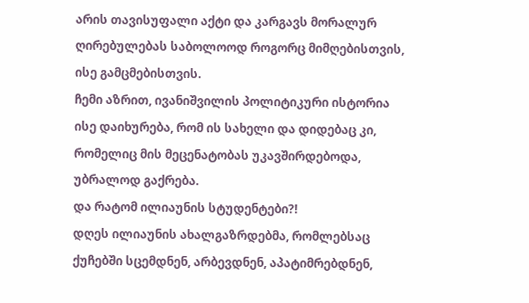არის თავისუფალი აქტი და კარგავს მორალურ ღირებულებას საბოლოოდ როგორც მიმღებისთვის, ისე გამცმებისთვის.
ჩემი აზრით, ივანიშვილის პოლიტიკური ისტორია ისე დაიხურება, რომ ის სახელი და დიდებაც კი, რომელიც მის მეცენატობას უკავშირდებოდა, უბრალოდ გაქრება.
და რატომ ილიაუნის სტუდენტები?!
დღეს ილიაუნის ახალგაზრდებმა, რომლებსაც ქუჩებში სცემდნენ, არბევდნენ, აპატიმრებდნენ,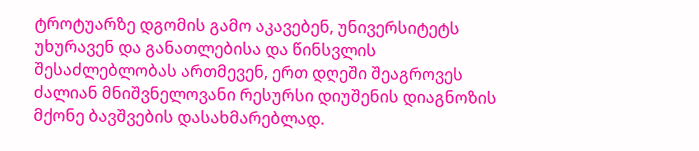ტროტუარზე დგომის გამო აკავებენ, უნივერსიტეტს უხურავენ და განათლებისა და წინსვლის შესაძლებლობას ართმევენ, ერთ დღეში შეაგროვეს ძალიან მნიშვნელოვანი რესურსი დიუშენის დიაგნოზის მქონე ბავშვების დასახმარებლად.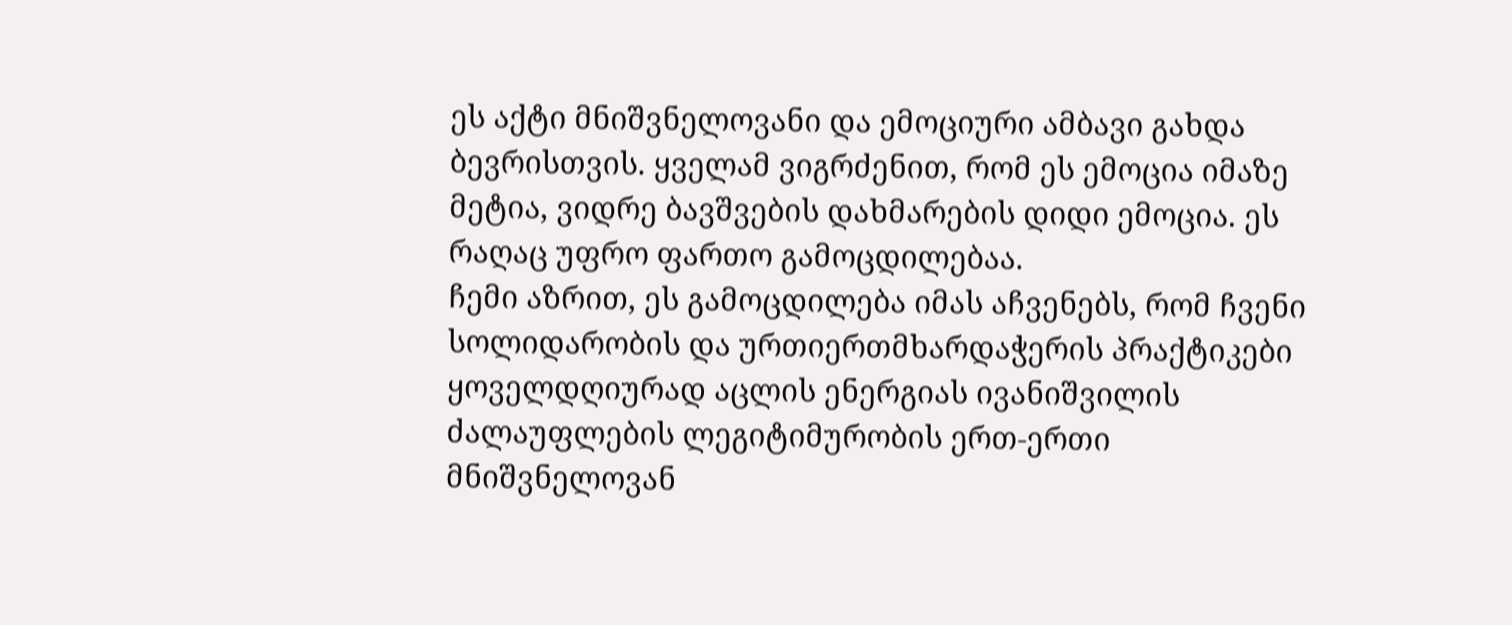ეს აქტი მნიშვნელოვანი და ემოციური ამბავი გახდა ბევრისთვის. ყველამ ვიგრძენით, რომ ეს ემოცია იმაზე მეტია, ვიდრე ბავშვების დახმარების დიდი ემოცია. ეს რაღაც უფრო ფართო გამოცდილებაა.
ჩემი აზრით, ეს გამოცდილება იმას აჩვენებს, რომ ჩვენი სოლიდარობის და ურთიერთმხარდაჭერის პრაქტიკები ყოველდღიურად აცლის ენერგიას ივანიშვილის ძალაუფლების ლეგიტიმურობის ერთ-ერთი მნიშვნელოვან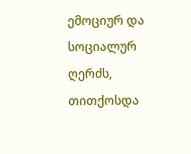ემოციურ და სოციალურ ღერძს, თითქოსდა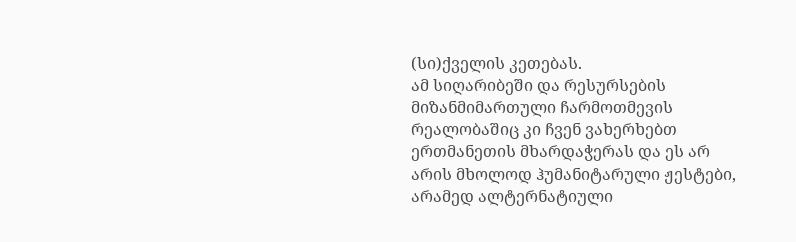(სი)ქველის კეთებას.
ამ სიღარიბეში და რესურსების მიზანმიმართული ჩარმოთმევის რეალობაშიც კი ჩვენ ვახერხებთ ერთმანეთის მხარდაჭერას და ეს არ არის მხოლოდ ჰუმანიტარული ჟესტები, არამედ ალტერნატიული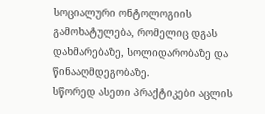სოციალური ონტოლოგიის გამოხატულება, რომელიც დგას დახმარებაზე, სოლიდარობაზე და წინააღმდეგობაზე.
სწორედ ასეთი პრაქტიკები აცლის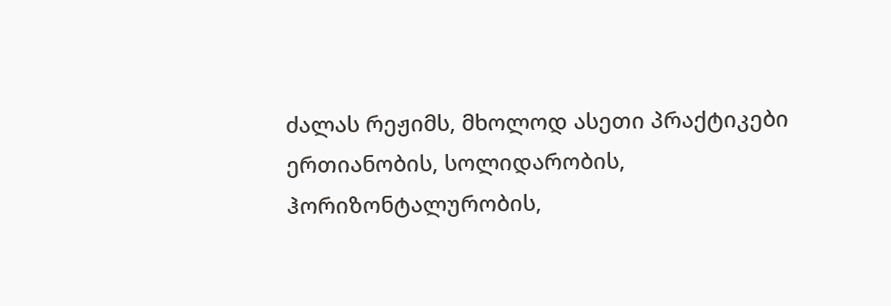ძალას რეჟიმს, მხოლოდ ასეთი პრაქტიკები ერთიანობის, სოლიდარობის, ჰორიზონტალურობის,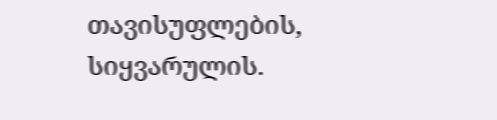თავისუფლების, სიყვარულის.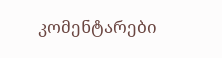კომენტარები